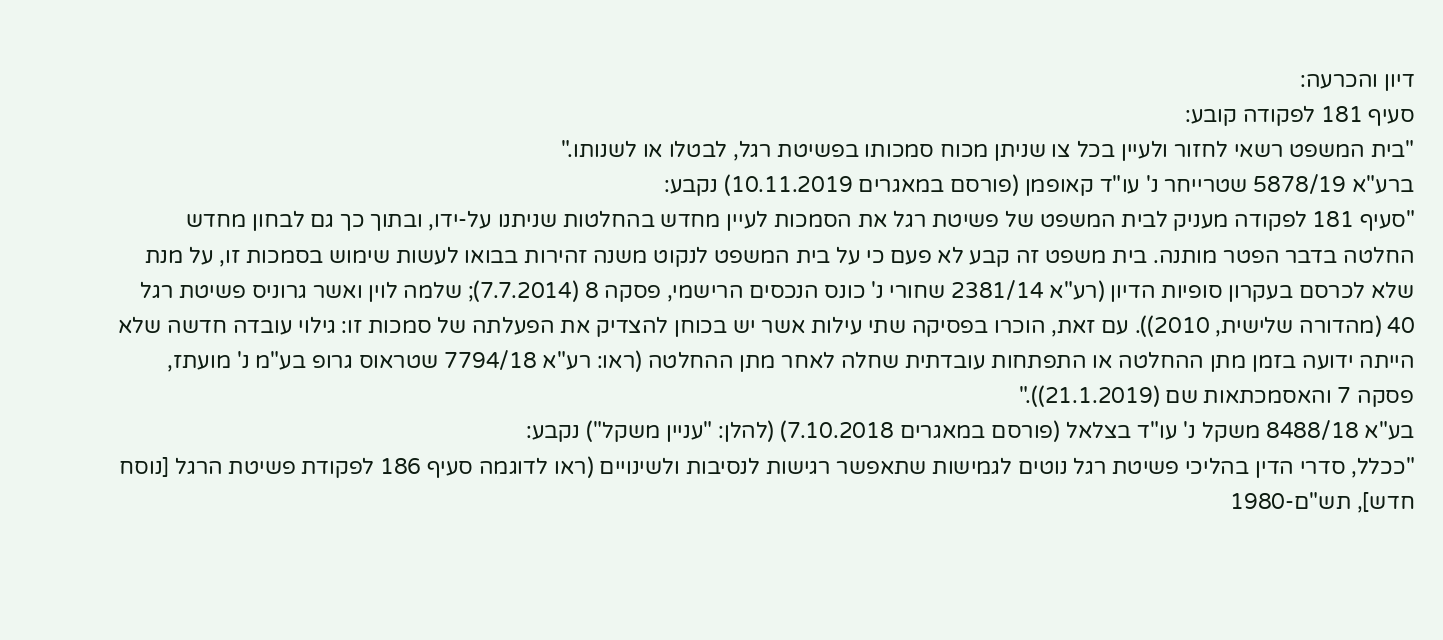דיון והכרעה:
סעיף 181 לפקודה קובע:
"בית המשפט רשאי לחזור ולעיין בכל צו שניתן מכוח סמכותו בפשיטת רגל, לבטלו או לשנותו."
ברע"א 5878/19 שטרייחר נ' עו"ד קאופמן (פורסם במאגרים 10.11.2019) נקבע:
"סעיף 181 לפקודה מעניק לבית המשפט של פשיטת רגל את הסמכות לעיין מחדש בהחלטות שניתנו על-ידו, ובתוך כך גם לבחון מחדש החלטה בדבר הפטר מותנה. בית משפט זה קבע לא פעם כי על בית המשפט לנקוט משנה זהירות בבואו לעשות שימוש בסמכות זו, על מנת שלא לכרסם בעקרון סופיות הדיון (רע"א 2381/14 שחורי נ' כונס הנכסים הרישמי, פסקה 8 (7.7.2014); שלמה לוין ואשר גרוניס פשיטת רגל 40 (מהדורה שלישית, 2010)). עם זאת, הוכרו בפסיקה שתי עילות אשר יש בכוחן להצדיק את הפעלתה של סמכות זו: גילוי עובדה חדשה שלא הייתה ידועה בזמן מתן ההחלטה או התפתחות עובדתית שחלה לאחר מתן ההחלטה (ראו: רע"א 7794/18 שטראוס גרופ בע"מ נ' מועתז, פסקה 7 והאסמכתאות שם (21.1.2019))."
בע"א 8488/18 משקל נ' עו"ד בצלאל (פורסם במאגרים 7.10.2018) (להלן: "עניין משקל") נקבע:
"ככלל, סדרי הדין בהליכי פשיטת רגל נוטים לגמישות שתאפשר רגישות לנסיבות ולשינויים (ראו לדוגמה סעיף 186 לפקודת פשיטת הרגל [נוסח חדש], תש"ם-1980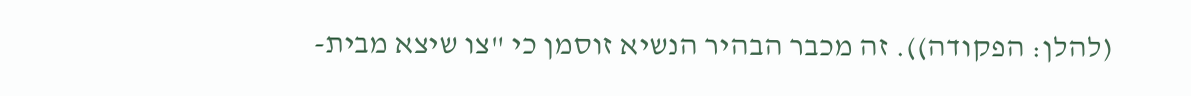(להלן: הפקודה)). זה מכבר הבהיר הנשיא זוסמן כי "צו שיצא מבית-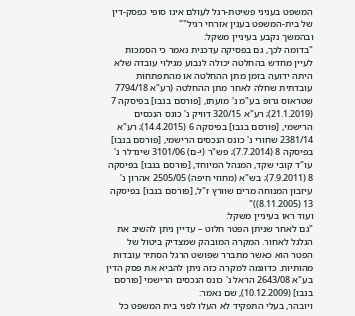המשפט בעניני פשיטת-רגל לעולם אינו סופי כפסק-דין של בית-המשפט בענין אזרחי רגיל""
ובהמשך נקבע בעיניין משקל:
"בדומה לכך, גם בפסיקה עדכנית נאמר כי הסמכות לעיין מחדש בהחלטה יכולה לנבוע מגילוי עובדה שלא היתה ידועה בזמן מתן ההחלטה או מהתפתחות עובדתית שחלה לאחר מתן ההחלטה (רע"א 7794/18 שטראוס גרופ בע"מ נ' מועתז, [פורסם בנבו] בפיסקה 7 (21.1.2019); רע"א 320/15 דוויק נ' כונס הנכסים הרישמי, [פורסם בנבו] בפיסקה 6 (14.4.2015); רע"א 2381/14 שחורי נ' כונס הנכסים הרישמי, [פורסם בנבו] בפיסקה 8 (7.7.2014); פש"ר (י-ם) 3101/06 שינדלר נ' עו"ד קובי שקד, המנהל המיוחד, [פורסם בנבו] בפיסקה 8 (7.9.2011); בש"א (מחוזי חיפה) 2505/05 אהרון נ' עיזבון המנוחה מרים שוורץ ז"ל, [פורסם בנבו] בפיסקה 13 (8.11.2005))"
ועוד ראו בעיניין משקל:
"גם לאחר שניתן הפטר חלוט – עדיין ניתן להשיב את הגלגל לאחור. המקרה המובהק שמצדיק ביטול של הפטר הוא כאשר מתברר שפושט הרגל הסתיר עובדות מהותיות. כדוגמה למקרה כזה ניתן להביא את פסק הדין בע"א 2643/08 הראל נ' כונס הנכסים הרישמי [פורסם בנבו] (10.12.2009), שם נאמר:
ויובהר, בעלי התפקיד לא העלו לפני בית המשפט כל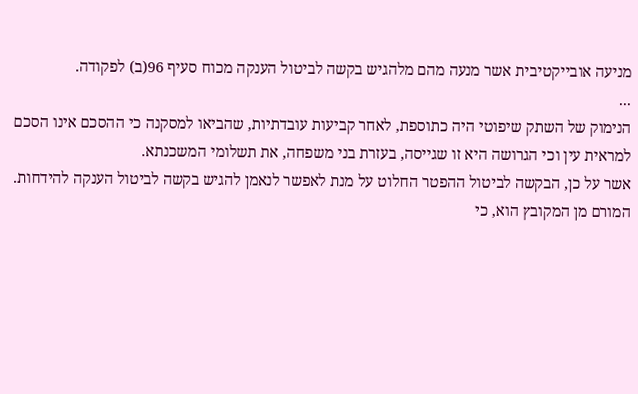מניעה אובייקטיבית אשר מנעה מהם מלהגיש בקשה לביטול הענקה מכוח סעיף 96(ב) לפקודה.
...
הנימוק של השתק שיפוטי היה כתוספת, לאחר קביעות עובדתיות, שהביאו למסקנה כי ההסכם אינו הסכם למראית עין וכי הגרושה היא זו שגייסה, בעזרת בני משפחה, את תשלומי המשכנתא.
אשר על כן, הבקשה לביטול ההפטר החלוט על מנת לאפשר לנאמן להגיש בקשה לביטול הענקה להידחות.
המורם מן המקובץ הוא, כי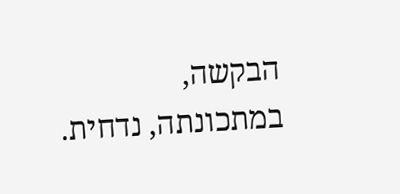הבקשה, במתכונתה, נדחית.